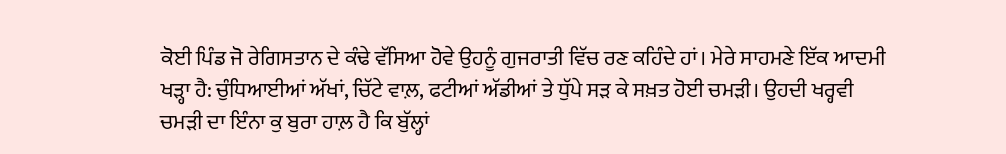ਕੋਈ ਪਿੰਡ ਜੋ ਰੇਗਿਸਤਾਨ ਦੇ ਕੰਢੇ ਵੱਸਿਆ ਹੋਵੇ ਉਹਨੂੰ ਗੁਜਰਾਤੀ ਵਿੱਚ ਰਣ ਕਹਿੰਦੇ ਹਾਂ। ਮੇਰੇ ਸਾਹਮਣੇ ਇੱਕ ਆਦਮੀ ਖੜ੍ਹਾ ਹੈ: ਚੁੰਧਿਆਈਆਂ ਅੱਖਾਂ, ਚਿੱਟੇ ਵਾਲ਼, ਫਟੀਆਂ ਅੱਡੀਆਂ ਤੇ ਧੁੱਪੇ ਸੜ ਕੇ ਸਖ਼ਤ ਹੋਈ ਚਮੜੀ। ਉਹਦੀ ਖਰ੍ਹਵੀ ਚਮੜੀ ਦਾ ਇੰਨਾ ਕੁ ਬੁਰਾ ਹਾਲ਼ ਹੈ ਕਿ ਬੁੱਲ੍ਹਾਂ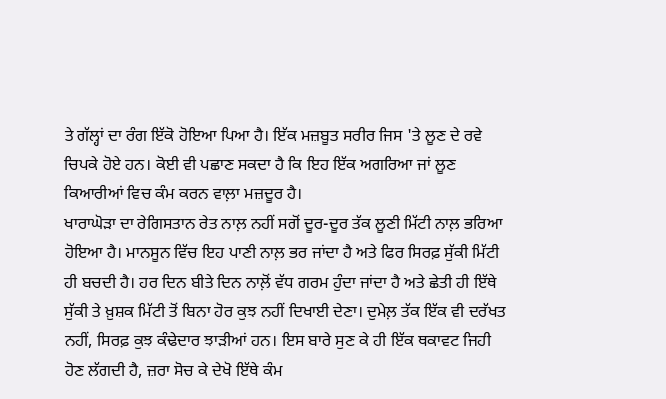ਤੇ ਗੱਲ੍ਹਾਂ ਦਾ ਰੰਗ ਇੱਕੋ ਹੋਇਆ ਪਿਆ ਹੈ। ਇੱਕ ਮਜ਼ਬੂਤ ਸਰੀਰ ਜਿਸ 'ਤੇ ਲੂਣ ਦੇ ਰਵੇ ਚਿਪਕੇ ਹੋਏ ਹਨ। ਕੋਈ ਵੀ ਪਛਾਣ ਸਕਦਾ ਹੈ ਕਿ ਇਹ ਇੱਕ ਅਗਰਿਆ ਜਾਂ ਲੂਣ ਕਿਆਰੀਆਂ ਵਿਚ ਕੰਮ ਕਰਨ ਵਾਲ਼ਾ ਮਜ਼ਦੂਰ ਹੈ।
ਖਾਰਾਘੋੜਾ ਦਾ ਰੇਗਿਸਤਾਨ ਰੇਤ ਨਾਲ਼ ਨਹੀਂ ਸਗੋਂ ਦੂਰ-ਦੂਰ ਤੱਕ ਲੂਣੀ ਮਿੱਟੀ ਨਾਲ਼ ਭਰਿਆ ਹੋਇਆ ਹੈ। ਮਾਨਸੂਨ ਵਿੱਚ ਇਹ ਪਾਣੀ ਨਾਲ਼ ਭਰ ਜਾਂਦਾ ਹੈ ਅਤੇ ਫਿਰ ਸਿਰਫ਼ ਸੁੱਕੀ ਮਿੱਟੀ ਹੀ ਬਚਦੀ ਹੈ। ਹਰ ਦਿਨ ਬੀਤੇ ਦਿਨ ਨਾਲ਼ੋਂ ਵੱਧ ਗਰਮ ਹੁੰਦਾ ਜਾਂਦਾ ਹੈ ਅਤੇ ਛੇਤੀ ਹੀ ਇੱਥੇ ਸੁੱਕੀ ਤੇ ਖ਼ੁਸ਼ਕ ਮਿੱਟੀ ਤੋਂ ਬਿਨਾ ਹੋਰ ਕੁਝ ਨਹੀਂ ਦਿਖਾਈ ਦੇਣਾ। ਦੁਮੇਲ਼ ਤੱਕ ਇੱਕ ਵੀ ਦਰੱਖਤ ਨਹੀਂ, ਸਿਰਫ਼ ਕੁਝ ਕੰਢੇਦਾਰ ਝਾੜੀਆਂ ਹਨ। ਇਸ ਬਾਰੇ ਸੁਣ ਕੇ ਹੀ ਇੱਕ ਥਕਾਵਟ ਜਿਹੀ ਹੋਣ ਲੱਗਦੀ ਹੈ, ਜ਼ਰਾ ਸੋਚ ਕੇ ਦੇਖੋ ਇੱਥੇ ਕੰਮ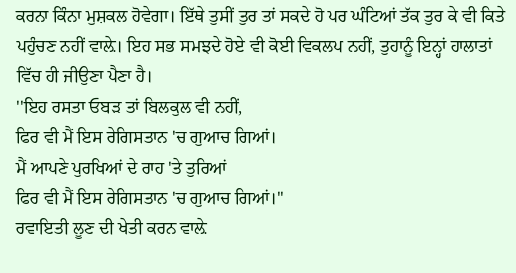ਕਰਨਾ ਕਿੰਨਾ ਮੁਸ਼ਕਲ ਹੋਵੇਗਾ। ਇੱਥੇ ਤੁਸੀਂ ਤੁਰ ਤਾਂ ਸਕਦੇ ਹੋ ਪਰ ਘੰਟਿਆਂ ਤੱਕ ਤੁਰ ਕੇ ਵੀ ਕਿਤੇ ਪਹੁੰਚਣ ਨਹੀਂ ਵਾਲ਼ੇ। ਇਹ ਸਭ ਸਮਝਦੇ ਹੋਏ ਵੀ ਕੋਈ ਵਿਕਲਪ ਨਹੀਂ, ਤੁਹਾਨੂੰ ਇਨ੍ਹਾਂ ਹਾਲਾਤਾਂ ਵਿੱਚ ਹੀ ਜੀਉਣਾ ਪੈਣਾ ਹੈ।
''ਇਹ ਰਸਤਾ ਓਬੜ ਤਾਂ ਬਿਲਕੁਲ ਵੀ ਨਹੀਂ,
ਫਿਰ ਵੀ ਮੈਂ ਇਸ ਰੇਗਿਸਤਾਨ 'ਚ ਗੁਆਚ ਗਿਆਂ।
ਮੈਂ ਆਪਣੇ ਪੁਰਖਿਆਂ ਦੇ ਰਾਹ 'ਤੇ ਤੁਰਿਆਂ
ਫਿਰ ਵੀ ਮੈਂ ਇਸ ਰੇਗਿਸਤਾਨ 'ਚ ਗੁਆਚ ਗਿਆਂ।''
ਰਵਾਇਤੀ ਲੂਣ ਦੀ ਖੇਤੀ ਕਰਨ ਵਾਲ਼ੇ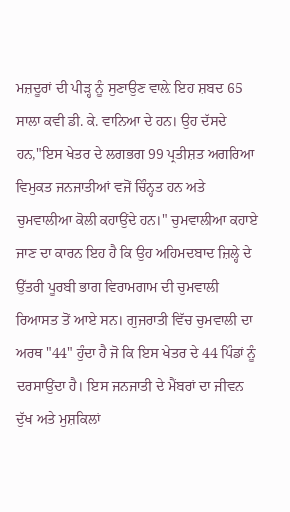ਮਜ਼ਦੂਰਾਂ ਦੀ ਪੀੜ੍ਹ ਨੂੰ ਸੁਣਾਉਣ ਵਾਲ਼ੇ ਇਹ ਸ਼ਬਦ 65 ਸਾਲਾ ਕਵੀ ਡੀ. ਕੇ. ਵਾਨਿਆ ਦੇ ਹਨ। ਉਹ ਦੱਸਦੇ ਹਨ,"ਇਸ ਖੇਤਰ ਦੇ ਲਗਭਗ 99 ਪ੍ਰਤੀਸ਼ਤ ਅਗਰਿਆ ਵਿਮੁਕਤ ਜਨਜਾਤੀਆਂ ਵਜੋਂ ਚਿੰਨ੍ਹਤ ਹਨ ਅਤੇ ਚੁਮਵਾਲੀਆ ਕੋਲੀ ਕਹਾਉਂਦੇ ਹਨ।" ਚੁਮਵਾਲੀਆ ਕਹਾਏ ਜਾਣ ਦਾ ਕਾਰਨ ਇਹ ਹੈ ਕਿ ਉਹ ਅਹਿਮਦਬਾਦ ਜ਼ਿਲ੍ਹੇ ਦੇ ਉੱਤਰੀ ਪੂਰਬੀ ਭਾਗ ਵਿਰਾਮਗਾਮ ਦੀ ਚੁਮਵਾਲੀ ਰਿਆਸਤ ਤੋਂ ਆਏ ਸਨ। ਗੁਜਰਾਤੀ ਵਿੱਚ ਚੁਮਵਾਲੀ ਦਾ ਅਰਥ "44" ਹੁੰਦਾ ਹੈ ਜੋ ਕਿ ਇਸ ਖੇਤਰ ਦੇ 44 ਪਿੰਡਾਂ ਨੂੰ ਦਰਸਾਉਂਦਾ ਹੈ। ਇਸ ਜਨਜਾਤੀ ਦੇ ਮੈਂਬਰਾਂ ਦਾ ਜੀਵਨ ਦੁੱਖ ਅਤੇ ਮੁਸ਼ਕਿਲਾਂ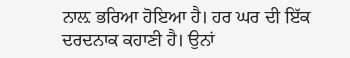ਨਾਲ਼ ਭਰਿਆ ਹੋਇਆ ਹੈ। ਹਰ ਘਰ ਦੀ ਇੱਕ ਦਰਦਨਾਕ ਕਹਾਣੀ ਹੈ। ਉਨਾਂ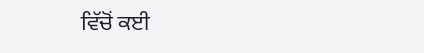ਵਿੱਚੋਂ ਕਈ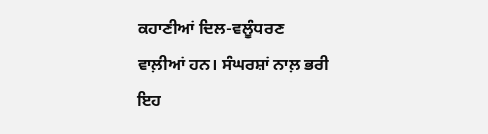ਕਹਾਣੀਆਂ ਦਿਲ-ਵਲੂੰਧਰਣ ਵਾਲ਼ੀਆਂ ਹਨ। ਸੰਘਰਸ਼ਾਂ ਨਾਲ਼ ਭਰੀ ਇਹ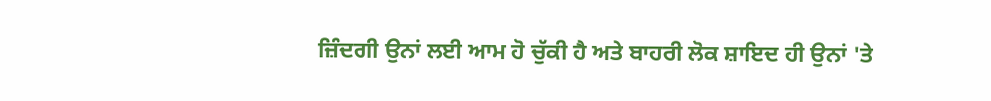ਜ਼ਿੰਦਗੀ ਉਨਾਂ ਲਈ ਆਮ ਹੋ ਚੁੱਕੀ ਹੈ ਅਤੇ ਬਾਹਰੀ ਲੋਕ ਸ਼ਾਇਦ ਹੀ ਉਨਾਂ 'ਤੇ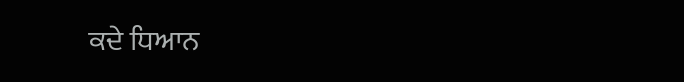ਕਦੇ ਧਿਆਨ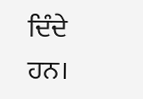ਦਿੰਦੇ ਹਨ।